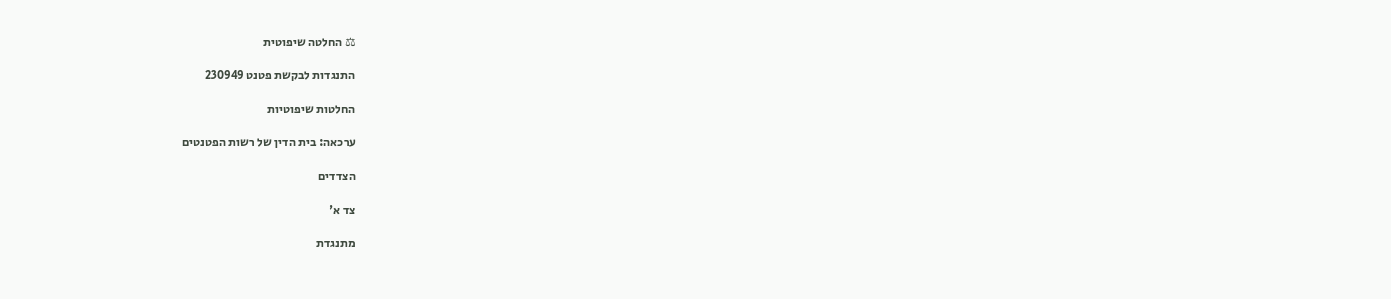⚖ החלטה שיפוטית

התנגדות לבקשת פטנט 230949

החלטות שיפוטיות

ערכאה: בית הדין של רשות הפטנטים

הצדדים

צד א'

מתנגדת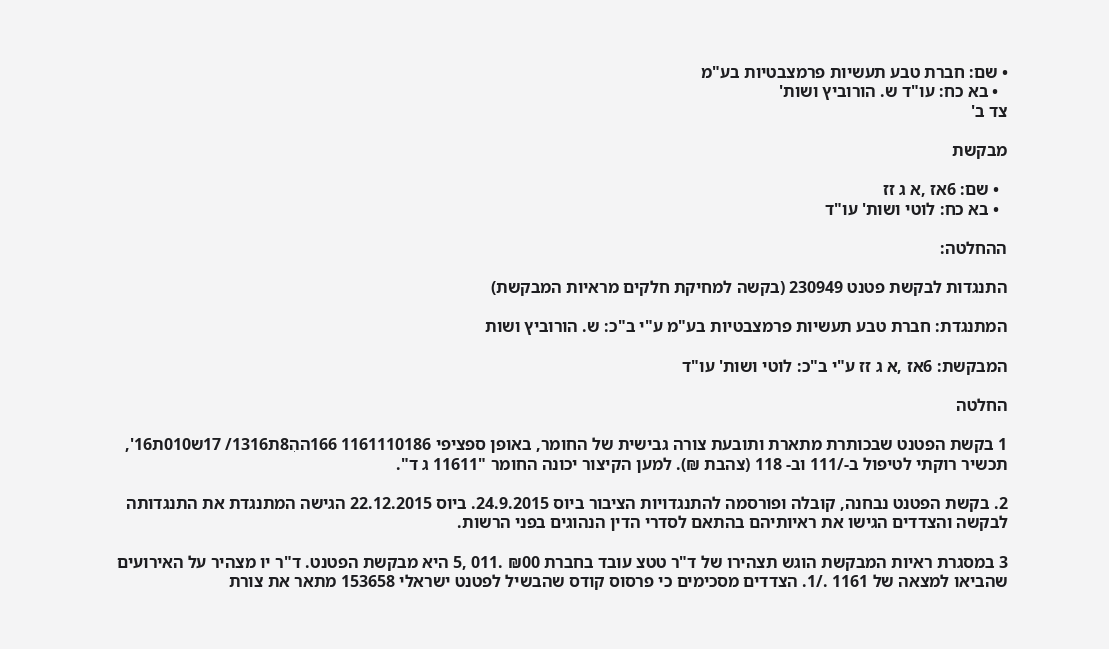• שם: חברת טבע תעשיות פרמצבטיות בע"מ
  • בא כח: עו"ד ש. הורוביץ ושות'
צד ב'

מבקשת

  • שם: 6אז ,א ג זז
  • בא כח: לוטי ושות' עו"ד

ההחלטה:

התנגדות לבקשת פטנט 230949 (בקשה למחיקת חלקים מראיות המבקשת)

המתנגדת: חברת טבע תעשיות פרמצבטיות בע"מ ע"י ב"כ: ש. הורוביץ ושות

המבקשת: 6אז ,א ג זז ע"י ב"כ: לוטי ושות' עו"ד

החלטה

1 בקשת הפטנט שבכותרת מתארת ותובעת צורה גבישית של החומר, באופן ספציפי 1161110186 166ההִ8ת1316/ 17ש010ת16', תכשיר רוקתי לטיפול ב-/111 וב- 118 (צהבת ₪). למען הקיצור יכונה החומר "11611 ג ד".

2. בקשת הפטנט נבחנה, קובלה ופורסמה להתנגדויות הציבור ביוס 24.9.2015. ביוס 22.12.2015 הגישה המתנגדת את התנגדותה לבקשה והצדדים הגישו את ראיותיהם בהתאם לסדרי הדין הנהוגים בפני הרשות.

3 במסגרת ראיות המבקשת הוגש תצהירו של ד"ר טטצ עובד בחברת ₪00 .011 ,5 היא מבקשת הפטנט. ד"ר יו מצהיר על האירועים שהביאו למצאה של 1161 ./1. הצדדים מסכימים כי פרסוס קודס שהבשיל לפטנט ישראלי 153658 מתאר את צורת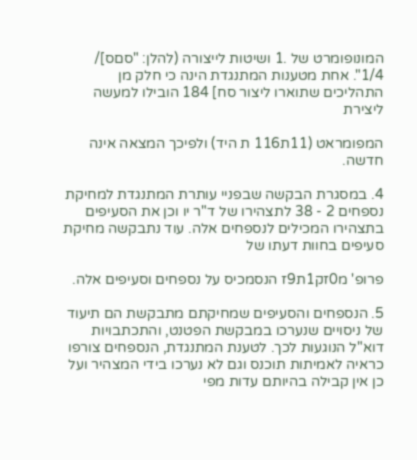המונופומרט של .1 ושיטות לייצורה (להלן: "סםס]/ 1/4". אחת מטענות המתנגדת הינה כי חלק מן התהליכים שתוארו ליצור סח] 184 הובילו למעשה ליצירת

המפומראט (11ת116 ת היד) ולפיכך המצאה אינה חדשה.

4. במסגרת הבקשה שבפניי עותרת המתנגדת למחיקת נספחים 2 - 38 לתצהירו של ד"ר יו וכן את הסעיפים בתצהירו המכילים לנספחים אלה. עוד נתבקשה מחיקת סעיפים בחוות דעתו של

פרופ' מ0זק1ת9ז הנסמכיס על נספחים וסעיפים אלה.

5. הנספחים והסעיפים שמחיקתם מתבקשת הם תיעוד של ניסויים שנערכו במבקשת הפטנט, והתכתבויות דוא"ל הנוגעות לכך. לטענת המתנגדת, הנספחים צורפו כראיה לאמיתות תוכנס וגם לא נערכו בידי המצהיר ועל כן אין קבילה בהיותם עדות מפי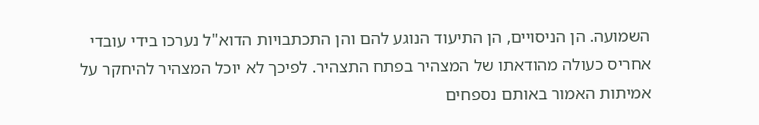השמועה. הן הניסויים, הן התיעוד הנוגע להם והן התכתבויות הדוא"ל נערכו בידי עובדי אחריס כעולה מהודאתו של המצהיר בפתח התצהיר. לפיכך לא יוכל המצהיר להיחקר על אמיתות האמור באותם נספחים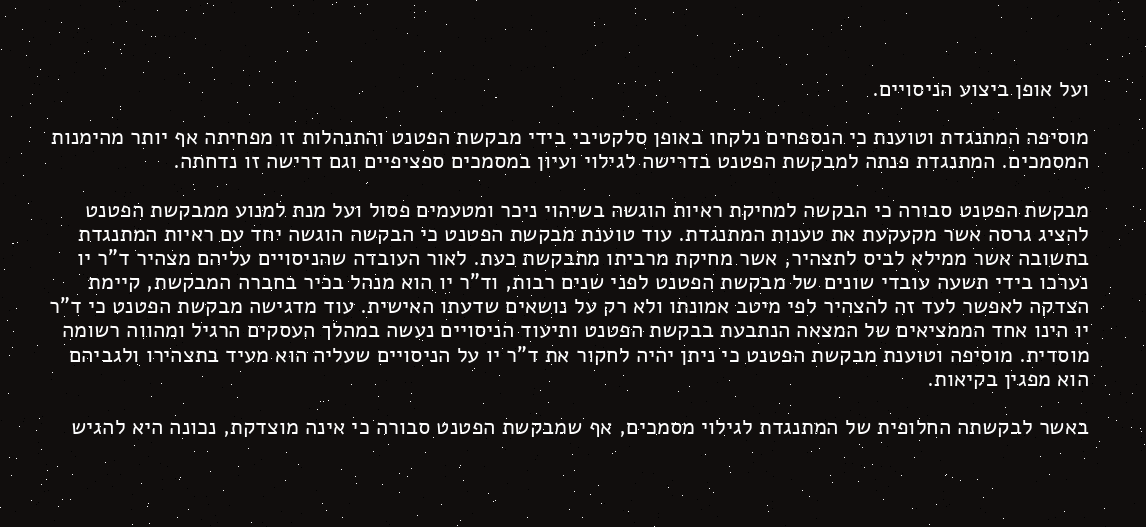ועל אופן ביצוע הניסויים.

מוסיפה המתנגדת וטוענת כי הנספחים נלקחו באופן סלקטיבי בידי מבקשת הפטנט והתנהלות זו מפחיתה אף יותר מהימנות המסמכים. המתנגדת פנתה למבקשת הפטנט בדרישה לגילוי ועיון במסמכים ספציפיים וגם דרישה זו נדחתה.

מבקשת הפטנט סבורה כי הבקשה למחיקת ראיות הוגשה בשיהוי ניכר ומטעמים פסול ועל מנת למנוע ממבקשת הפטנט להציג גרסה אשר מקעקעת את טענות המתנגדת. עוד טוענת מבקשת הפטנט כי הבקשה הוגשה יחד עם ראיות המתנגדת בתשובה אשר ממילא לביס לתצהיר, אשר מחיקת מרביתו מתבקשת כעת. לאור העובדה שהניסויים עליהם מצהיר ד"ר יו נערכו בידי תשעה עובדי שונים של מבקשת הפטנט לפני שנים רבות, וד"ר יו הוא מנהל בכיר בחברה המבקשת, קיימת הצדקה לאפשר לעד זה להצהיר לפי מיטב אמונתו ולא רק על נושאים שדעתו האישית. עוד מדגישה מבקשת הפטנט כי ד"ר יו הינו אחד הממציאים של המצאה הנתבעת בבקשת הפטנט ותיעוד הניסויים נעשה במהלך העסקים הרגיל ומהווה רשומה מוסדית. מוסיפה וטוענת מבקשת הפטנט כי ניתן יהיה לחקור את ד"ר יו על הניסויים שעליה הוא מעיד בתצהירו ולגביהם הוא מפגין בקיאות.

באשר לבקשתה החלופית של המתנגדת לגילוי מסמכים, אף שמבקשת הפטנט סבורה כי אינה מוצדקת, נכונה היא להגיש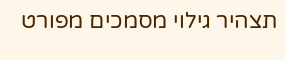תצהיר גילוי מסמכים מפורט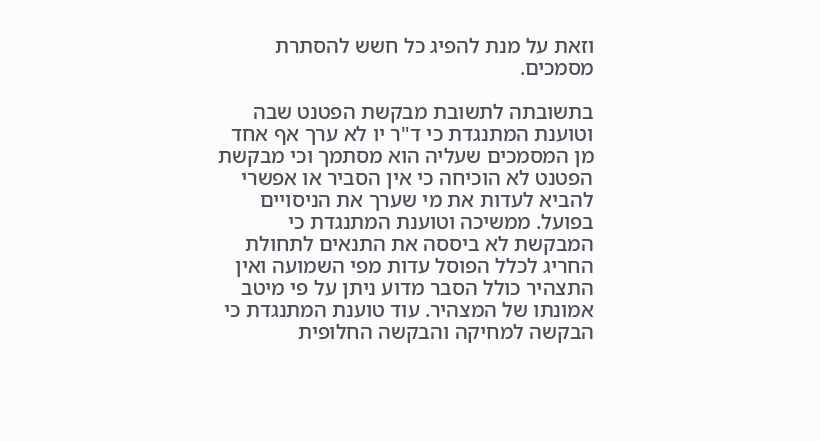וזאת על מנת להפיג כל חשש להסתרת מסמכים.

בתשובתה לתשובת מבקשת הפטנט שבה וטוענת המתנגדת כי ד"ר יו לא ערך אף אחד מן המסמכים שעליה הוא מסתמך וכי מבקשת הפטנט לא הוכיחה כי אין הסביר או אפשרי להביא לעדות את מי שערך את הניסויים בפועל. ממשיכה וטוענת המתנגדת כי המבקשת לא ביססה את התנאים לתחולת החריג לכלל הפוסל עדות מפי השמועה ואין התצהיר כולל הסבר מדוע ניתן על פי מיטב אמונתו של המצהיר. עוד טוענת המתנגדת כי הבקשה למחיקה והבקשה החלופית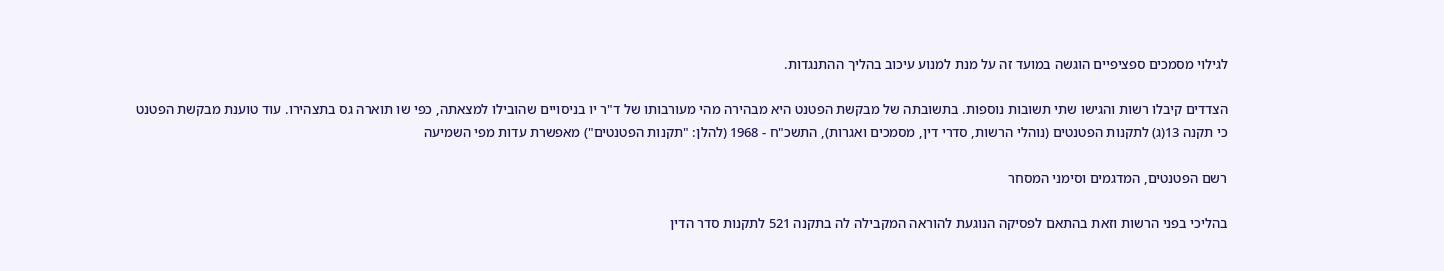לגילוי מסמכים ספציפיים הוגשה במועד זה על מנת למנוע עיכוב בהליך ההתנגדות.

הצדדים קיבלו רשות והגישו שתי תשובות נוספות. בתשובתה של מבקשת הפטנט היא מבהירה מהי מעורבותו של ד"ר יו בניסויים שהובילו למצאתה, כפי שו תוארה גס בתצהירו. עוד טוענת מבקשת הפטנט כי תקנה 13(ג) לתקנות הפטנטים (נוהלי הרשות, סדרי דין, מסמכים ואגרות), התשכ"ח - 1968 (להלן: "תקנות הפטנטים") מאפשרת עדות מפי השמיעה

רשם הפטנטים, המדגמים וסימני המסחר

בהליכי בפני הרשות וזאת בהתאם לפסיקה הנוגעת להוראה המקבילה לה בתקנה 521 לתקנות סדר הדין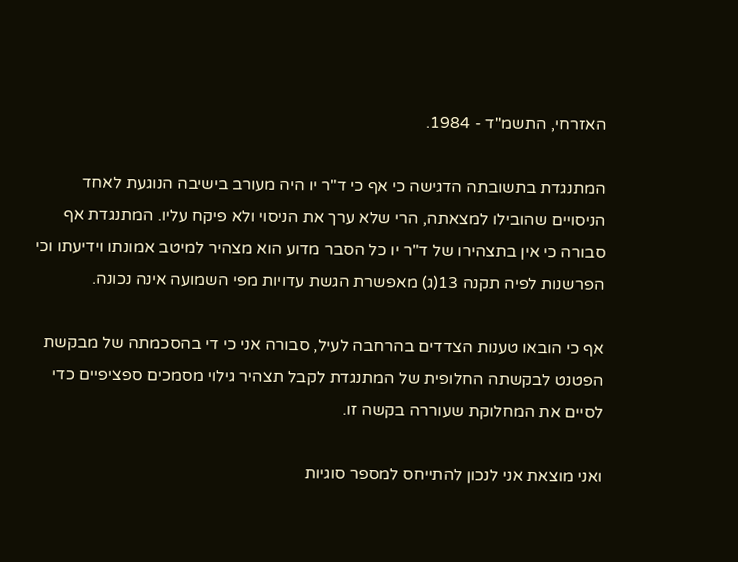האזרחי, התשמ"ד - 1984.

המתנגדת בתשובתה הדגישה כי אף כי ד"ר יו היה מעורב בישיבה הנוגעת לאחד הניסויים שהובילו למצאתה, הרי שלא ערך את הניסוי ולא פיקח עליו. המתנגדת אף סבורה כי אין בתצהירו של ד"ר יו כל הסבר מדוע הוא מצהיר למיטב אמונתו וידיעתו וכי הפרשנות לפיה תקנה 13(ג) מאפשרת הגשת עדויות מפי השמועה אינה נכונה.

אף כי הובאו טענות הצדדים בהרחבה לעיל, סבורה אני כי די בהסכמתה של מבקשת הפטנט לבקשתה החלופית של המתנגדת לקבל תצהיר גילוי מסמכים ספציפיים כדי לסיים את המחלוקת שעוררה בקשה זו.

ואני מוצאת אני לנכון להתייחס למספר סוגיות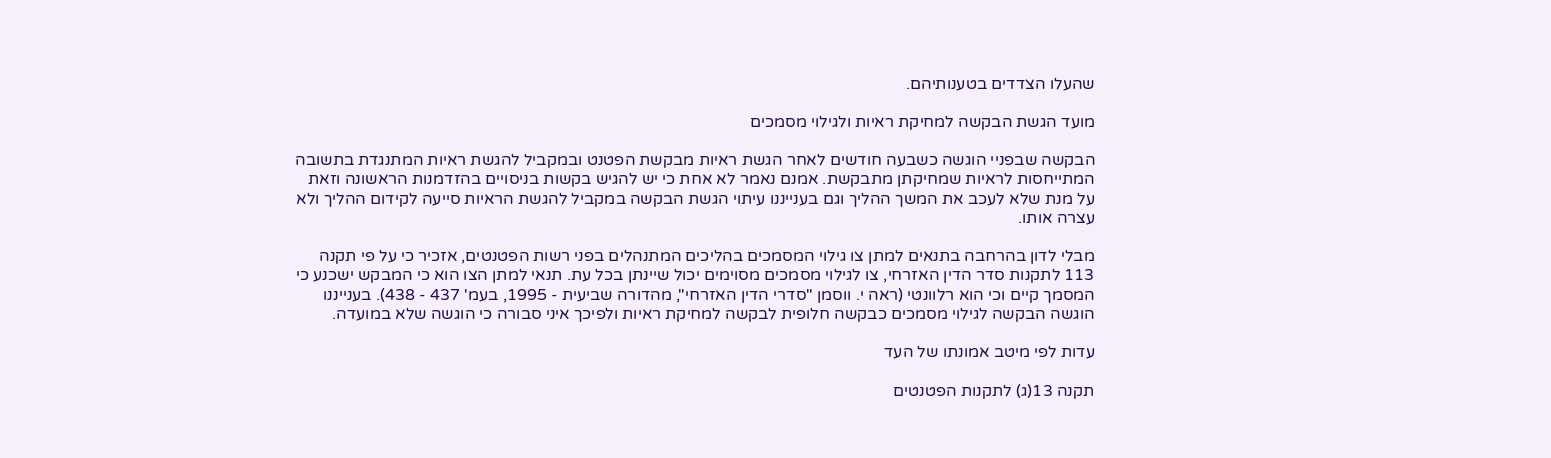שהעלו הצדדים בטענותיהם.

מועד הגשת הבקשה למחיקת ראיות ולגילוי מסמכים

הבקשה שבפניי הוגשה כשבעה חודשים לאחר הגשת ראיות מבקשת הפטנט ובמקביל להגשת ראיות המתנגדת בתשובה המתייחסות לראיות שמחיקתן מתבקשת. אמנם נאמר לא אחת כי יש להגיש בקשות בניסויים בהזדמנות הראשונה וזאת על מנת שלא לעכב את המשך ההליך וגם בענייננו עיתוי הגשת הבקשה במקביל להגשת הראיות סייעה לקידום ההליך ולא עצרה אותו.

מבלי לדון בהרחבה בתנאים למתן צו גילוי המסמכים בהליכים המתנהלים בפני רשות הפטנטים, אזכיר כי על פי תקנה 113 לתקנות סדר הדין האזרחי, צו לגילוי מסמכים מסוימים יכול שיינתן בכל עת. תנאי למתן הצו הוא כי המבקש ישכנע כי המסמך קיים וכי הוא רלוונטי (ראה י. ווסמן "סדרי הדין האזרחי", מהדורה שביעית - 1995, בעמ' 437 - 438). בענייננו הוגשה הבקשה לגילוי מסמכים כבקשה חלופית לבקשה למחיקת ראיות ולפיכך איני סבורה כי הוגשה שלא במועדה.

עדות לפי מיטב אמונתו של העד

תקנה 13(ג) לתקנות הפטנטים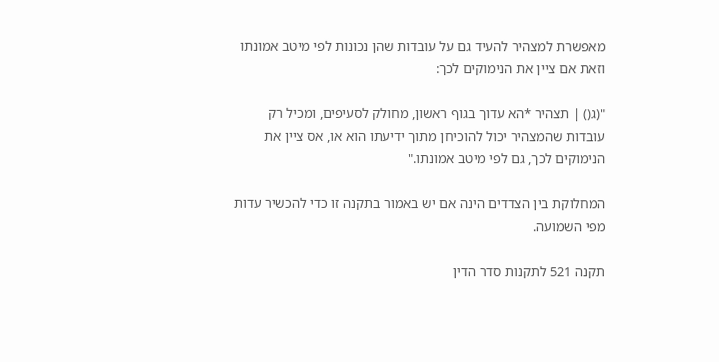מאפשרת למצהיר להעיד גם על עובדות שהן נכונות לפי מיטב אמונתו וזאת אם ציין את הנימוקים לכך:

"(ג() | תצהיר *הא עדוך בגוף ראשון, מחולק לסעיפים, ומכיל רק עובדות שהמצהיר יכול להוכיחן מתוך ידיעתו הוא או, אס ציין את הנימוקים לכך, גם לפי מיטב אמונתו."

המחלוקת בין הצדדים הינה אם יש באמור בתקנה זו כדי להכשיר עדות מפי השמועה.

תקנה 521 לתקנות סדר הדין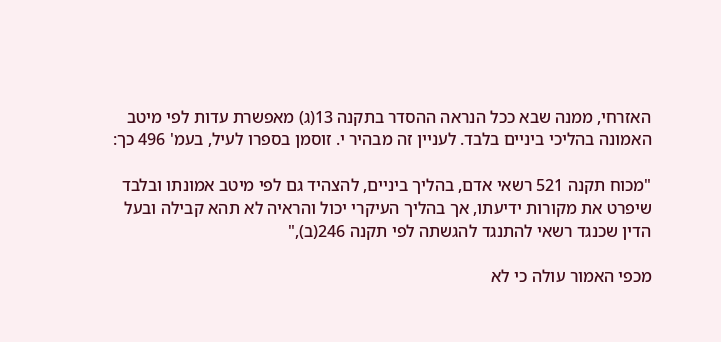האזרחי, ממנה שבא ככל הנראה ההסדר בתקנה 13(ג) מאפשרת עדות לפי מיטב האמונה בהליכי ביניים בלבד. לעניין זה מבהיר י. זוסמן בספרו לעיל, בעמ' 496 כך:

"מכוח תקנה 521 רשאי אדם, בהליך ביניים, להצהיד גם לפי מיטב אמונתו ובלבד שיפרט את מקורות ידיעתו, אך בהליך העיקרי יכול והראיה לא תהא קבילה ובעל הדין שכנגד רשאי להתנגד להגשתה לפי תקנה 246(ב),"

מכפי האמור עולה כי לא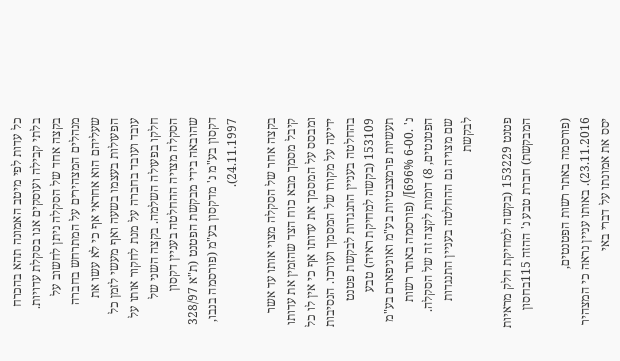כל עדות לפי מיטב האמונה תהא בהכרח בלתי קבילה ועוסקים אנו בסקלת עדויות. בקצה אחד של הסקלה ניתן לחשוב על מנהלים המצהירים על המתרחש בחברה שעליהם הוא אחראי אף כי לא עשו את הפעולות בעצמו בשעה ואף מעשי לזמן כל עובד ועובד בחברה על מנת לחקור אותו על חלקו בפעולה השלמה. בקצה השני של הסקלה מצויה ההחלטה בעניין דקסון שהובאה בידי מבקשת הפטנט (ת"א 328/97 דקסון בע"מ נ' מדקסון בע"מ (פורסמה בנבו, 24.11.1997).

בקצה אחר של הסקלה מצוי אותו עד אשר קיבל מסמך מבא כוח הצד שהזמין את עדותו ומבסס על המסמך את עדותו אף כי אין לו כל ידיעה על מקורו של המסמך ועורכו. הנסיבות בהחלטה בעניין התנגדות לבקשת פטנט 153109 (בקשה למחיקת ראיה) טבע תעשיות פרמצבטיות בע"מ ואוניפארם בע"מ נ' .6-00 696%]/ (פורסמה באתר רשות הפטנטים, 8) דומות לקצה זה של הסקלה. שם מצויה גם ההחלטה בעניין התנגדות לבקשת

פטנט 153229 (בקשה למחיקת חלק מראיות המבקשת) חברת טבע נ' ההזה 115בחסון

(פורסמה באתר רשות הפטנטים, 23.11.2016). באותו עניין נראה כי המצהיר יסס את אמונתו על דברי באי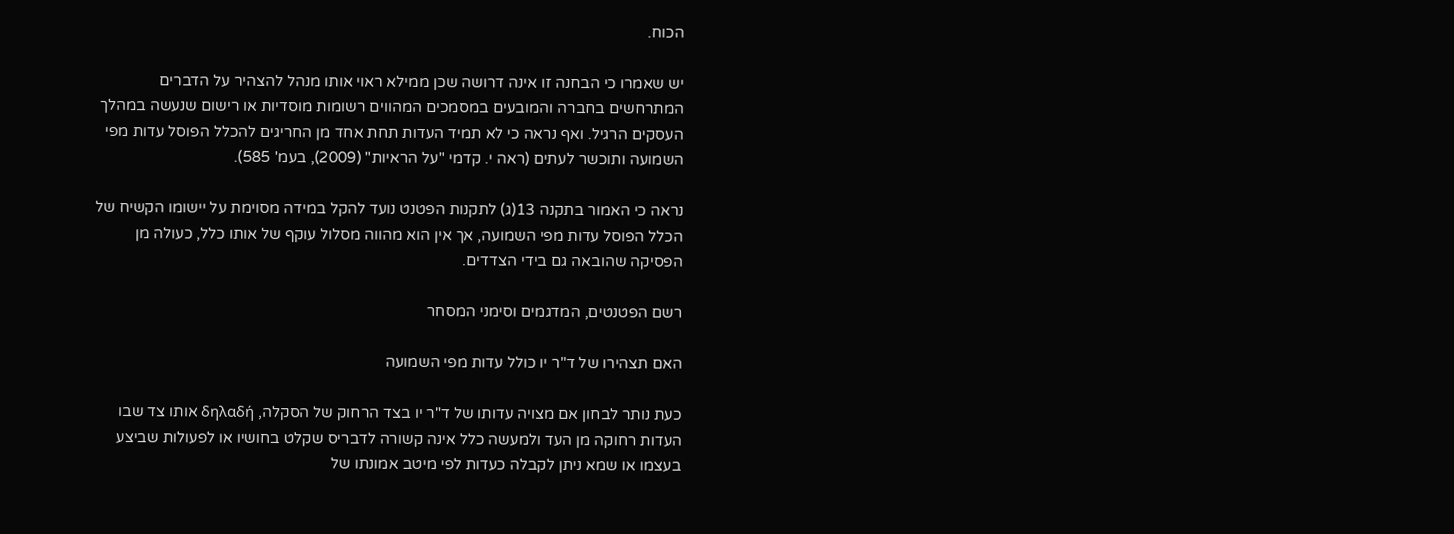הכוח.

יש שאמרו כי הבחנה זו אינה דרושה שכן ממילא ראוי אותו מנהל להצהיר על הדברים המתרחשים בחברה והמובעים במסמכים המהווים רשומות מוסדיות או רישום שנעשה במהלך העסקים הרגיל. ואף נראה כי לא תמיד העדות תחת אחד מן החריגים להכלל הפוסל עדות מפי השמועה ותוכשר לעתים (ראה י. קדמי "על הראיות" (2009), בעמ' 585).

נראה כי האמור בתקנה 13(ג) לתקנות הפטנט נועד להקל במידה מסוימת על יישומו הקשיח של הכלל הפוסל עדות מפי השמועה, אך אין הוא מהווה מסלול עוקף של אותו כלל, כעולה מן הפסיקה שהובאה גם בידי הצדדים.

רשם הפטנטים, המדגמים וסימני המסחר

האם תצהירו של ד"ר יו כולל עדות מפי השמועה

כעת נותר לבחון אם מצויה עדותו של ד"ר יו בצד הרחוק של הסקלה, δηλαδή אותו צד שבו העדות רחוקה מן העד ולמעשה כלל אינה קשורה לדבריס שקלט בחושיו או לפעולות שביצע בעצמו או שמא ניתן לקבלה כעדות לפי מיטב אמונתו של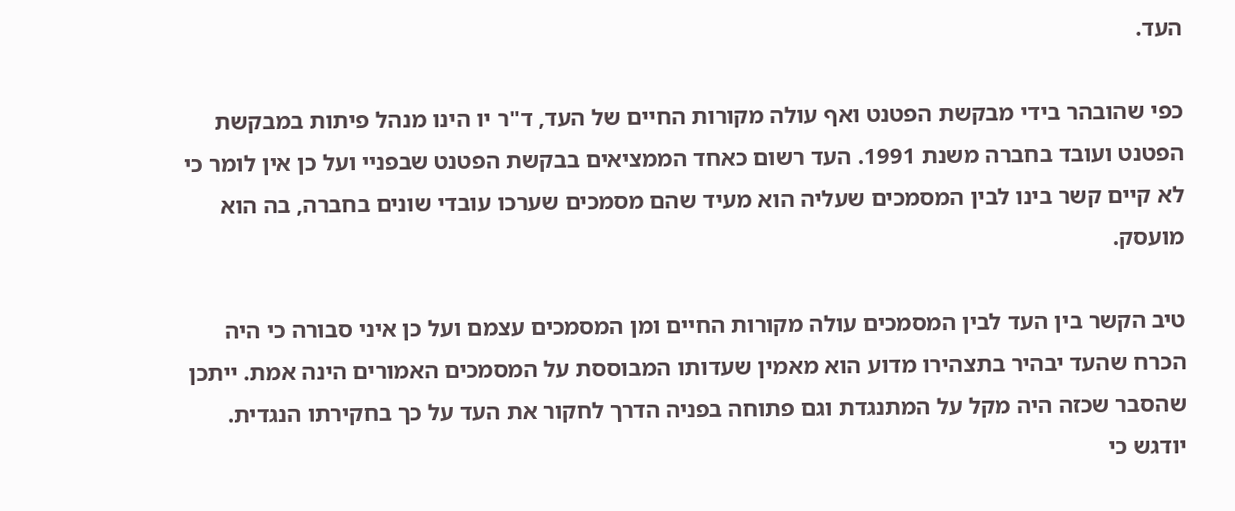העד.

כפי שהובהר בידי מבקשת הפטנט ואף עולה מקורות החיים של העד, ד"ר יו הינו מנהל פיתות במבקשת הפטנט ועובד בחברה משנת 1991. העד רשום כאחד הממציאים בבקשת הפטנט שבפניי ועל כן אין לומר כי לא קיים קשר בינו לבין המסמכים שעליה הוא מעיד שהם מסמכים שערכו עובדי שונים בחברה, בה הוא מועסק.

טיב הקשר בין העד לבין המסמכים עולה מקורות החיים ומן המסמכים עצמם ועל כן איני סבורה כי היה הכרח שהעד יבהיר בתצהירו מדוע הוא מאמין שעדותו המבוססת על המסמכים האמורים הינה אמת. ייתכן שהסבר שכזה היה מקל על המתנגדת וגם פתוחה בפניה הדרך לחקור את העד על כך בחקירתו הנגדית. יודגש כי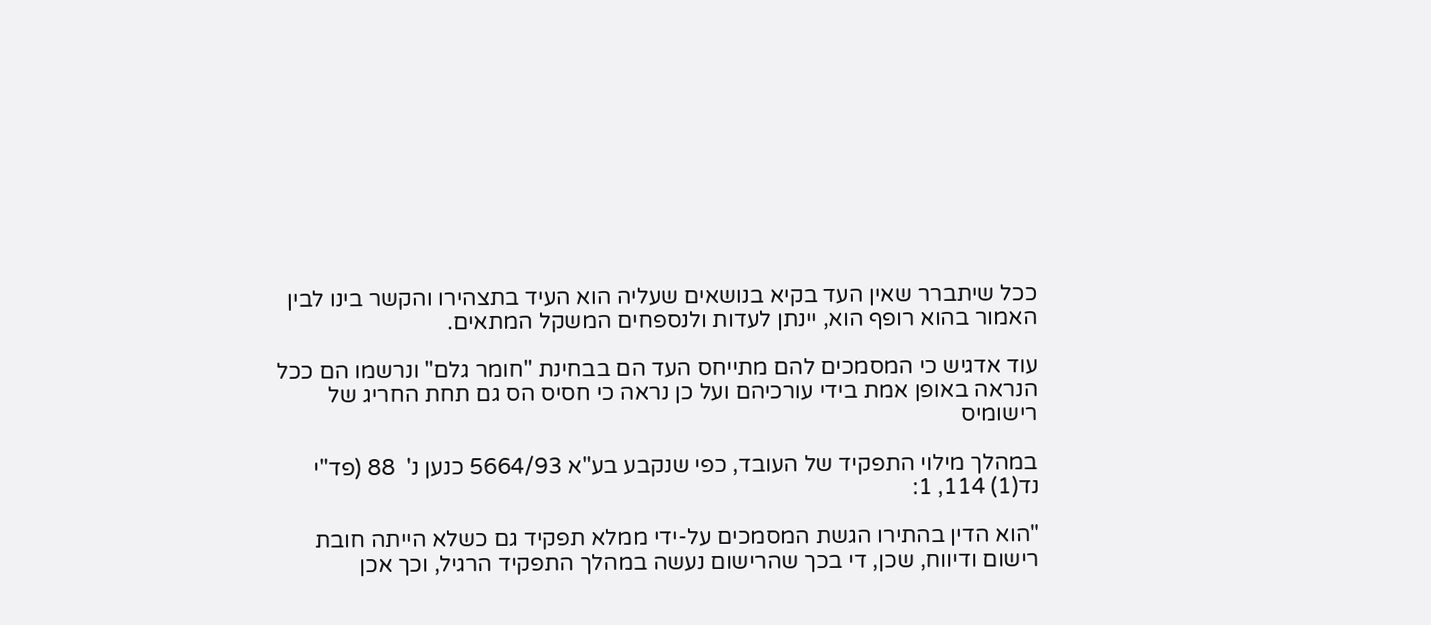ככל שיתברר שאין העד בקיא בנושאים שעליה הוא העיד בתצהירו והקשר בינו לבין האמור בהוא רופף הוא, יינתן לעדות ולנספחים המשקל המתאים.

עוד אדגיש כי המסמכים להם מתייחס העד הם בבחינת "חומר גלם" ונרשמו הם ככל הנראה באופן אמת בידי עורכיהם ועל כן נראה כי חסיס הס גם תחת החריג של רישומיס

במהלך מילוי התפקיד של העובד, כפי שנקבע בע"א 5664/93 כנען נ'  88 (פד"י נד(1) 114, 1:

"הוא הדין בהתירו הגשת המסמכים על-ידי ממלא תפקיד גם כשלא הייתה חובת רישום ודיווח, שכן, די בכך שהרישום נעשה במהלך התפקיד הרגיל, וכך אכן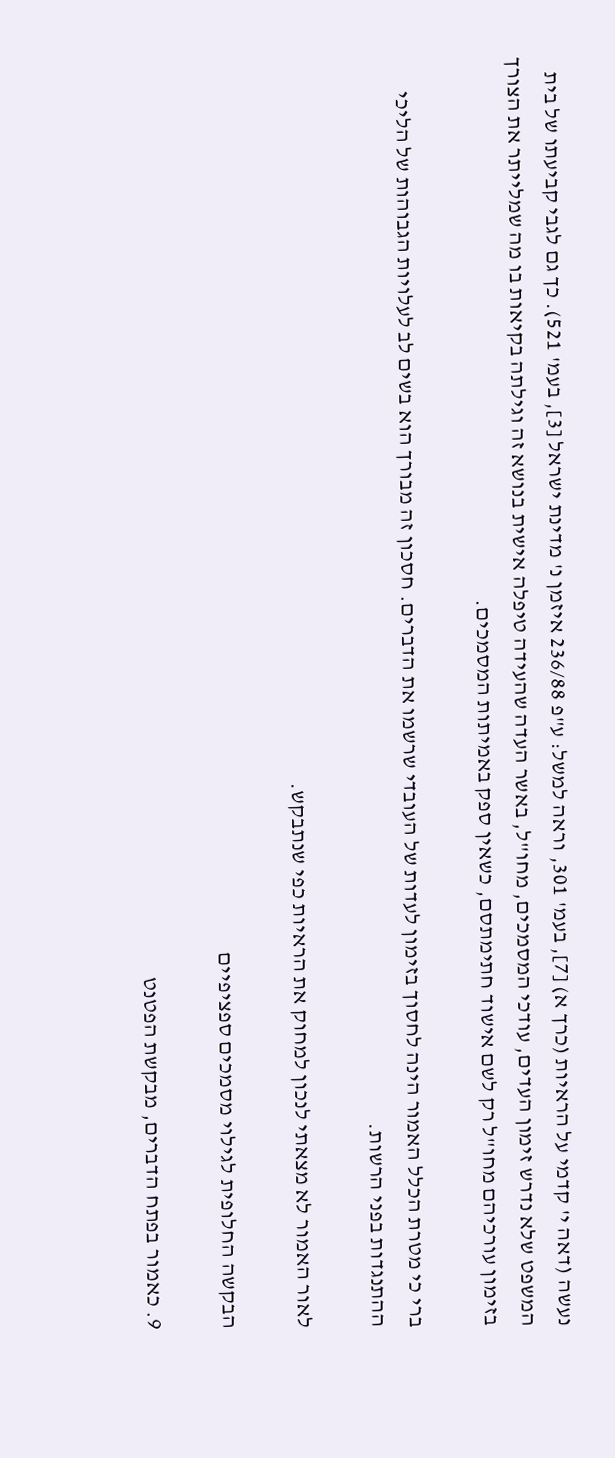נעשה (דאה י' קדמי על הראיות (כרך א) [7], בעמ' 301, וראה למשל: ע"פ 236/88 איזמן נ' מדינת ישראל [3], בעמ' 521). כך גם לגבי קביעתו של בית המשפט שלא נדרש זימון העדים, עודכי המסמכים, מחו"ל, באשר העדה שהעידה טיפלה אישית בנושא זה וגילתה בקיאות בו מה שמלייתר את הצורך בזימון עורכיהם מחו"ל רק לשם אישוד חתימתסם, כשאין ספק באמיתות המסמכים.

ברי כי מטרת הכלל האמור הינה לחסוך בזימון לעדות של העובדי שרשמו את הדברים. חסכון זה מבורך הוא בשים לב לעלויות הגבוהות של הליכי ההתנגדות בפני הרשות.

לאור האמור לא מצאתי לנכון למחוק את הראיות כפי שנתבקש.

הבקשה החלופית לגילוי מסמכים ספציפיים

9. כאמור בפתח הדברים, מבקשת הפטנט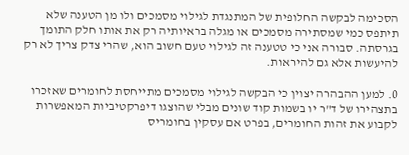הסכימה לבקשה החלופית של המתנגדת לגילוי מסמכים ולו מן הטענה שלא תיתפס כמי שמסתירה מסמכים או מגלה בראיותיה רק את אותו חלק התומך בגרסתה. סבורה אני כי טטענה זה לגילוי טעם חשוב הוא, שהרי צדק צריך לא רק להיעשות אלא גם להיראות.

0. למען ההבהרה יצוין כי הבקשה לגילוי מסמכים מתייחסת לחומרים שאזכרו בתצהירו של ד"ר יו בשמות קוד שונים מבלי שהוצגו דיפרקטיביות המאפשרות לקבוע את זהות החומרים, בפרט אם עסקין בחומריס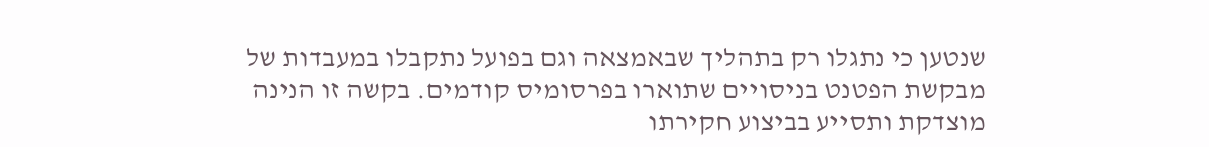שנטען כי נתגלו רק בתהליך שבאמצאה וגם בפועל נתקבלו במעבדות של מבקשת הפטנט בניסויים שתוארו בפרסומיס קודמים. בקשה זו הנינה מוצדקת ותסייע בביצוע חקירתו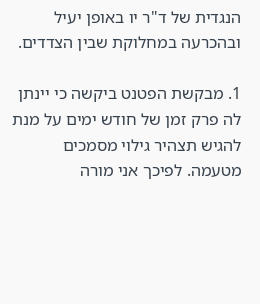הנגדית של ד"ר יו באופן יעיל ובהכרעה במחלוקת שבין הצדדים.

1. מבקשת הפטנט ביקשה כי יינתן לה פרק זמן של חודש ימים על מנת להגיש תצהיר גילוי מסמכים מטעמה. לפיכך אני מורה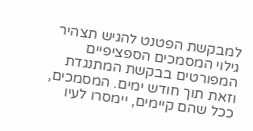למבקשת הפטנט להגיש תצהיר גילוי המסמכים הספציפיים המפורטים בבקשת המתנגדת וזאת תוך חודש ימים. המסמכים, ככל שהם קיימים, יימסרו לעיו